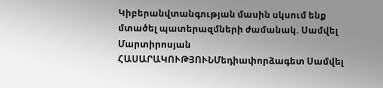Կիբերանվտանգության մասին սկսում ենք մտածել պատերազմների ժամանակ. Սամվել Մարտիրոսյան
ՀԱՍԱՐԱԿՈՒԹՅՈՒՆՄեդիափորձագետ Սամվել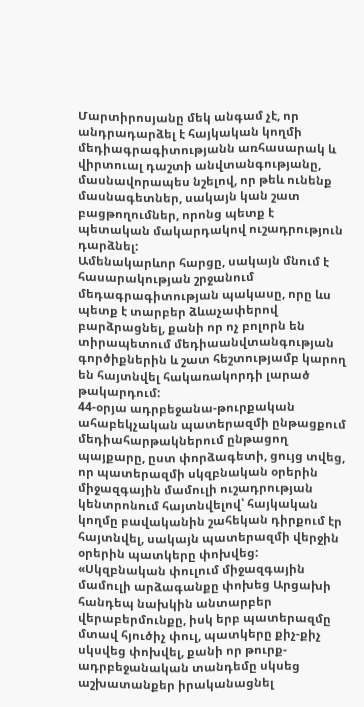Մարտիրոսյանը մեկ անգամ չէ, որ անդրադարձել է հայկական կողմի մեդիագրագիտությանն առհասարակ և վիրտուալ դաշտի անվտանգությանը, մասնավորապես նշելով, որ թեև ունենք մասնագետներ, սակայն կան շատ բացթողումներ, որոնց պետք է պետական մակարդակով ուշադրություն դարձնել:
Ամենակարևոր հարցը, սակայն մնում է հասարակության շրջանում մեդագրագիտության պակասը, որը ևս պետք է տարբեր ձևաչափերով բարձրացնել, քանի որ ոչ բոլորն են տիրապետում մեդիաանվտանգության գործիքներին և շատ հեշտությամբ կարող են հայտնվել հակառակորդի լարած թակարդում:
44-օրյա ադրբեջանա-թուրքական ահաբեկչական պատերազմի ընթացքում մեդիահարթակներում ընթացող պայքարը, ըստ փորձագետի, ցույց տվեց, որ պատերազմի սկզբնական օրերին միջազգային մամուլի ուշադրության կենտրոնում հայտնվելով՝ հայկական կողմը բավականին շահեկան դիրքում էր հայտնվել, սակայն պատերազմի վերջին օրերին պատկերը փոխվեց:
«Սկզբնական փուլում միջազգային մամուլի արձագանքը փոխեց Արցախի հանդեպ նախկին անտարբեր վերաբերմունքը, իսկ երբ պատերազմը մտավ հյուծիչ փուլ, պատկերը քիչ-քիչ սկսվեց փոխվել, քանի որ թուրք-ադրբեջանական տանդեմը սկսեց աշխատանքեր իրականացնել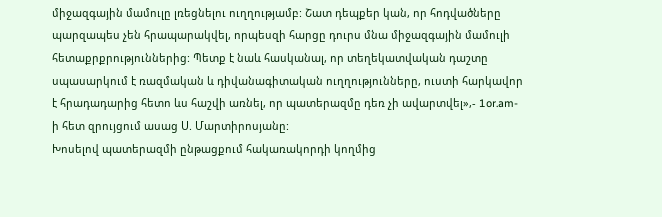միջազգային մամուլը լռեցնելու ուղղությամբ: Շատ դեպքեր կան, որ հոդվածները պարզապես չեն հրապարակվել, որպեսզի հարցը դուրս մնա միջազգային մամուլի հետաքրքրություններից: Պետք է նաև հասկանալ, որ տեղեկատվական դաշտը սպասարկում է ռազմական և դիվանագիտական ուղղությունները, ուստի հարկավոր է հրադադարից հետո ևս հաշվի առնել, որ պատերազմը դեռ չի ավարտվել»,- 1or.am-ի հետ զրույցում ասաց Ս. Մարտիրոսյանը:
Խոսելով պատերազմի ընթացքում հակառակորդի կողմից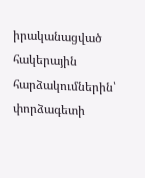իրականացված հակերային հարձակումներին՝ փորձագետի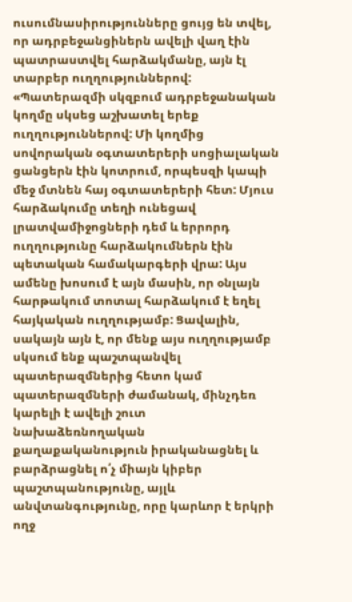ուսումնասիրությունները ցույց են տվել, որ ադրբեջանցիներն ավելի վաղ էին պատրաստվել հարձակմանը, այն էլ տարբեր ուղղություններով:
«Պատերազմի սկզբում ադրբեջանական կողմը սկսեց աշխատել երեք ուղղություններով: Մի կողմից սովորական օգտատերերի սոցիալական ցանցերն էին կոտրում, որպեսզի կապի մեջ մտնեն հայ օգտատերերի հետ: Մյուս հարձակումը տեղի ունեցավ լրատվամիջոցների դեմ և երրորդ ուղղությունը հարձակումներն էին պետական համակարգերի վրա: Այս ամենը խոսում է այն մասին, որ օնլայն հարթակում տոտալ հարձակում է եղել հայկական ուղղությամբ: Ցավալին, սակայն այն է, որ մենք այս ուղղությամբ սկսում ենք պաշտպանվել պատերազմներից հետո կամ պատերազմների ժամանակ, մինչդեռ կարելի է ավելի շուտ նախաձեռնողական քաղաքականություն իրականացնել և բարձրացնել ո՛չ միայն կիբեր պաշտպանությունը, այլև անվտանգությունը, որը կարևոր է երկրի ողջ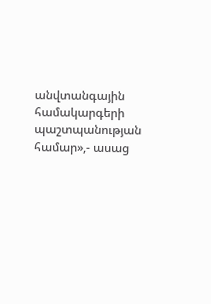անվտանգային համակարգերի պաշտպանության համար»,- ասաց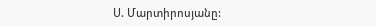Ս. Մարտիրոսյանը: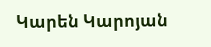Կարեն Կարոյան